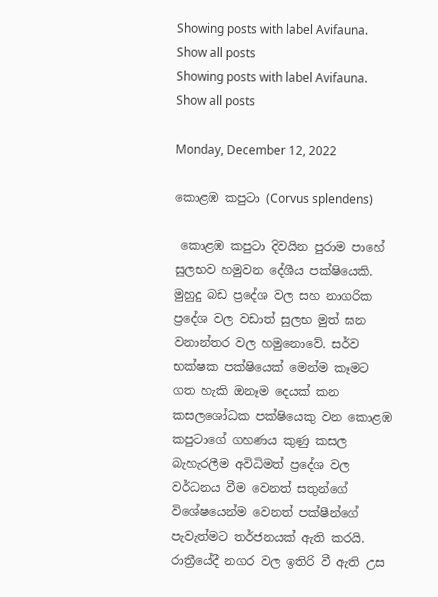Showing posts with label Avifauna. Show all posts
Showing posts with label Avifauna. Show all posts

Monday, December 12, 2022

කොළඹ කපුටා (Corvus splendens)

 කොළඹ කපුටා දිවයින පුරාම පාහේ සුලභව හමුවන දේශීය පක්ෂියෙකි. මුහුදු බඩ ප්‍රදේශ වල සහ නාගරික ප්‍රදේශ වල වඩාත් සුලභ මුත් ඝන වනාන්තර වල හමුනොවේ. සර්ව භක්ෂක පක්ෂියෙක් මෙන්ම කෑමට ගත හැකි ඔනෑම දෙයක් කන  කසලශෝධක පක්ෂියෙකු වන කොළඹ කපුටාගේ ගහණය කුණු කසල බැහැරලීම අවිධිමත් ප්‍රදේශ වල වර්ධනය වීම වෙනත් සතුන්ගේ විශේෂයෙන්ම වෙනත් පක්ෂීන්ගේ පැවැත්මට තර්ජනයක් ඇති කරයි. රාත්‍රීයේදී නගර වල ඉතිරි වී ඇති උස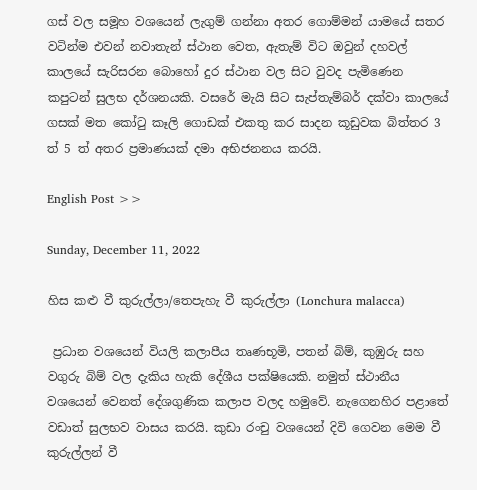ගස් වල සමූහ වශයෙන් ලැගුම් ගන්නා අතර ගොම්මන් යාමයේ සතර වටින්ම එවන් නවාතැන් ස්ථාන වෙත, ඇතැම් විට ඔවුන් දහවල් කාලයේ සැරිසරන බොහෝ දුර ස්ථාන වල සිට වුවද පැමිණෙන කපුටන් සුලභ දර්ශනයකි. වසරේ මැයි සිට සැප්තැම්බර් දක්වා කාලයේ ගසක් මත කෝටු කෑලි ගොඩක් එකතු කර සාදන කූඩුවක බිත්තර 3 ත් 5 ත් අතර ප්‍රමාණයක් දමා අභිජනනය කරයි.

English Post >>

Sunday, December 11, 2022

හිස කළු වී කුරුල්ලා/තෙපැහැ වී කුරුල්ලා (Lonchura malacca)

 ප්‍රධාන වශයෙන් වියලි කලාපීය තෘණභූමි, පතන් බිම්, කුඹුරු සහ වගුරු බිම් වල දැකිය හැකි දේශීය පක්ෂියෙකි. නමුත් ස්ථානීය වශයෙන් වෙනත් දේශගුණික කලාප වලද හමුවේ. නැගෙනහිර පළාතේ වඩාත් සුලභව වාසය කරයි. කුඩා රංචු වශයෙන් දිවි ගෙවන මෙම වී කුරුල්ලන් වී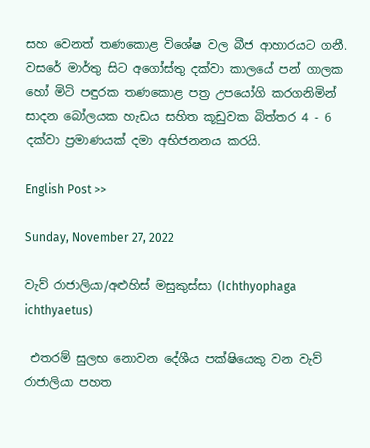සහ වෙනත් තණකොළ විශේෂ වල බීජ ආහාරයට ගනී. වසරේ මාර්තු සිට අගෝස්තු දක්වා කාලයේ පන් ගාලක හෝ මිටි පඳුරක තණකොළ පත්‍ර උපයෝගි කරගනිමින් සාදන බෝලයක හැඩය සහිත කූඩුවක බිත්තර 4 - 6 දක්වා ප්‍රමාණයක් දමා අභිජනනය කරයි.

English Post >>

Sunday, November 27, 2022

වැව් රාජාලියා/අළුහිස් මසුකුස්සා (Ichthyophaga ichthyaetus)

 එතරම් සුලභ නොවන දේශීය පක්ෂියෙකු වන වැව් රාජාලියා පහත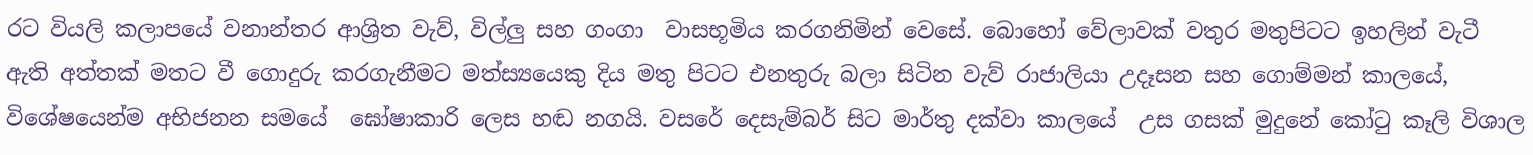රට වියලි කලාපයේ වනාන්තර ආශ්‍රිත වැව්, විල්ලු සහ ගංගා  වාසභූමිය කරගනිමින් වෙසේ. බොහෝ වේලාවක් වතුර මතුපිටට ඉහලින් වැටී ඇති අත්තක් මතට වී ගොදුරු කරගැනීමට මත්ස්‍යයෙකු දිය මතු පිටට එනතුරු බලා සිටින වැව් රාජාලියා උදෑසන සහ ගොම්මන් කාලයේ, විශේෂයෙන්ම අභිජනන සමයේ  ඝෝෂාකාරි ලෙස හඬ නගයි. වසරේ දෙසැම්බර් සිට මාර්තු දක්වා කාලයේ  උස ගසක් මුදුනේ කෝටු කෑලි විශාල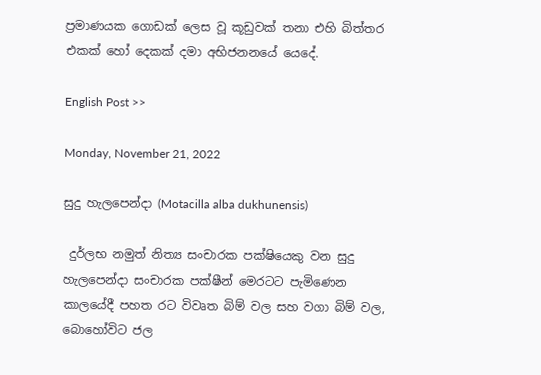ප්‍රමාණයක ගොඩක් ලෙස වූ කූඩුවක් තනා එහි බිත්තර එකක් හෝ දෙකක් දමා අභිජනනයේ යෙදේ.

English Post >>

Monday, November 21, 2022

සුදු හැලපෙන්දා (Motacilla alba dukhunensis)

 දුර්ලභ නමුත් නිත්‍ය සංචාරක පක්ෂියෙකු වන සුදු හැලපෙන්දා සංචාරක පක්ෂීන් මෙරටට පැමිණෙන කාලයේදී පහත රට විවෘත බිම් වල සහ වගා බිම් වල, බොහෝවිට ජල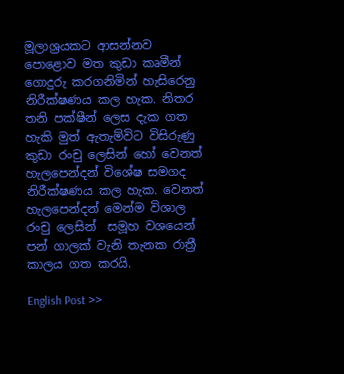මූලාශ්‍රයකට ආසන්නව පොළොව මත කුඩා කෘමීන් ගොදුරු කරගනිමින් හැසිරෙනු නිරීක්ෂණය කල හැක. නිතර තනි පක්ෂීන් ලෙස දැක ගත හැකි මුත් ඇතැම්විට විසිරුණු කුඩා රංචු ලෙසින් හෝ වෙනත් හැලපෙන්දන් විශේෂ සමගද නිරීක්ෂණය කල හැක. වෙනත් හැලපෙන්දන් මෙන්ම විශාල රංචු ලෙසින්  සමූහ වශයෙන් පන් ගාලක් වැනි තැනක රාත්‍රී කාලය ගත කරයි.

English Post >>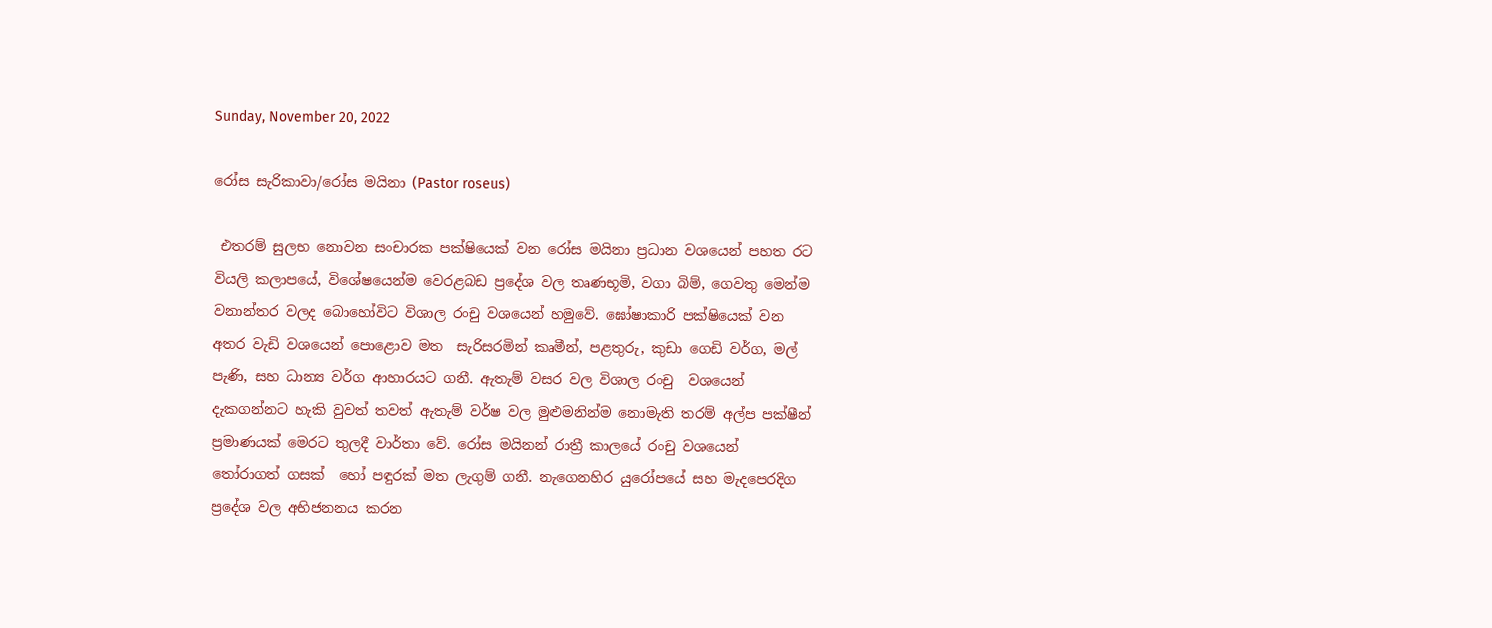Sunday, November 20, 2022

රෝස සැරිකාවා/රෝස මයිනා (Pastor roseus)

 එතරම් සුලභ නොවන සංචාරක පක්ෂියෙක් වන රෝස මයිනා ප්‍රධාන වශයෙන් පහත රට වියලි කලාපයේ, විශේෂයෙන්ම වෙරළබඩ ප්‍රදේශ වල තෘණභූමි, වගා බිම්, ගෙවතු මෙන්ම වනාන්තර වලද බොහෝවිට විශාල රංචු වශයෙන් හමුවේ. ඝෝෂාකාරි පක්ෂියෙක් වන අතර වැඩි වශයෙන් පොළොව මත  සැරිසරමින් කෘමීන්, පළතුරු, කුඩා ගෙඩි වර්ග, මල් පැණි, සහ ධාන්‍ය වර්ග ආහාරයට ගනී. ඇතැම් වසර වල විශාල රංචු  වශයෙන් දැකගන්නට හැකි වුවත් තවත් ඇතැම් වර්ෂ වල මුළුමනින්ම නොමැති තරම් අල්ප පක්ෂීන් ප්‍රමාණයක් මෙරට තුලදී වාර්තා වේ. රෝස මයිනන් රාත්‍රී කාලයේ රංචු වශයෙන් තෝරාගත් ගසක්  හෝ පඳුරක් මත ලැගුම් ගනී. නැගෙනහිර යුරෝපයේ සහ මැදපෙරදිග ප්‍රදේශ වල අභිජනනය කරන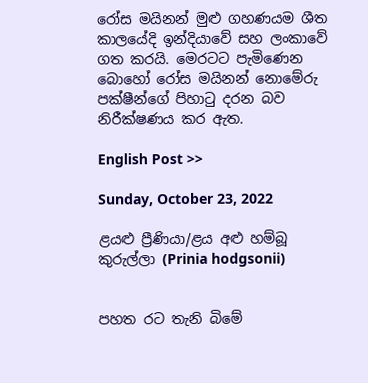රෝස මයිනන් මුළු ගහණයම ශීත කාලයේදි ඉන්දියාවේ සහ ලංකාවේ ගත කරයි. මෙරටට පැමිණෙන බොහෝ රෝස මයිනන් නොමේරු පක්ෂීන්ගේ පිහාටු දරන බව නිරීක්ෂණය කර ඇත.

English Post >>

Sunday, October 23, 2022

ළයළු ප්‍රීණියා/ළය අළු හම්බූ කුරුල්ලා (Prinia hodgsonii)


පහත රට තැනි බිමේ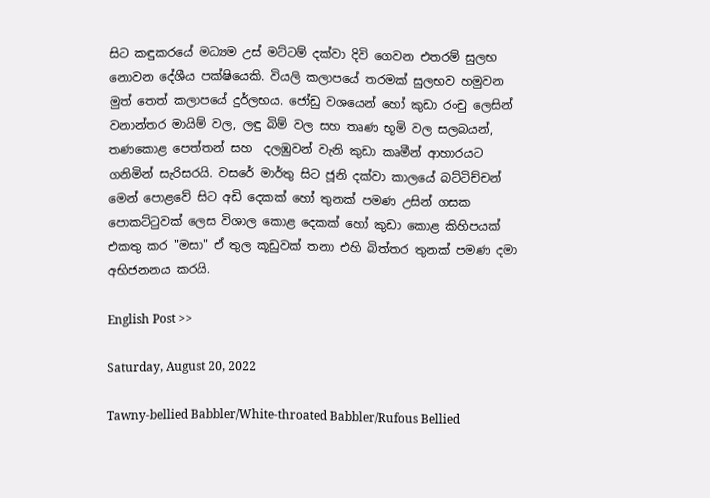සිට කඳුකරයේ මධ්‍යම උස් මට්ටම් දක්වා දිවි ගෙවන එතරම් සුලභ නොවන දේශීය පක්ෂියෙකි. වියලි කලාපයේ තරමක් සුලභව හමුවන මුත් තෙත් කලාපයේ දුර්ලභය. ජෝඩු වශයෙන් හෝ කුඩා රංචු ලෙසින් වනාන්තර මායිම් වල, ලඳු බිම් වල සහ තෘණ භූමි වල සලබයන්, තණකොළ පෙත්තන් සහ  දලඹුවන් වැනි කුඩා කෘමීන් ආහාරයට ගනිමින් සැරිසරයි. වසරේ මාර්තු සිට ජූනි දක්වා කාලයේ බට්ටිච්චන් මෙන් පොළවේ සිට අඩි දෙකක් හෝ තුනක් පමණ උසින් ගසක පොකට්ටුවක් ලෙස විශාල කොළ දෙකක් හෝ කුඩා කොළ කිහිපයක් එකතු කර "මසා" ඒ තුල කූඩුවක් තනා එහි බිත්තර තුනක් පමණ දමා අභිජනනය කරයි.

English Post >>

Saturday, August 20, 2022

Tawny-bellied Babbler/White-throated Babbler/Rufous Bellied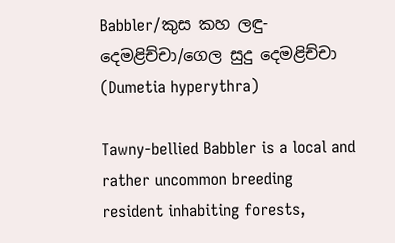Babbler/කුස කහ ලඳු-දෙමළිච්චා/ගෙල සුදු දෙමළිච්චා (Dumetia hyperythra)

Tawny-bellied Babbler is a local and rather uncommon breeding resident inhabiting forests,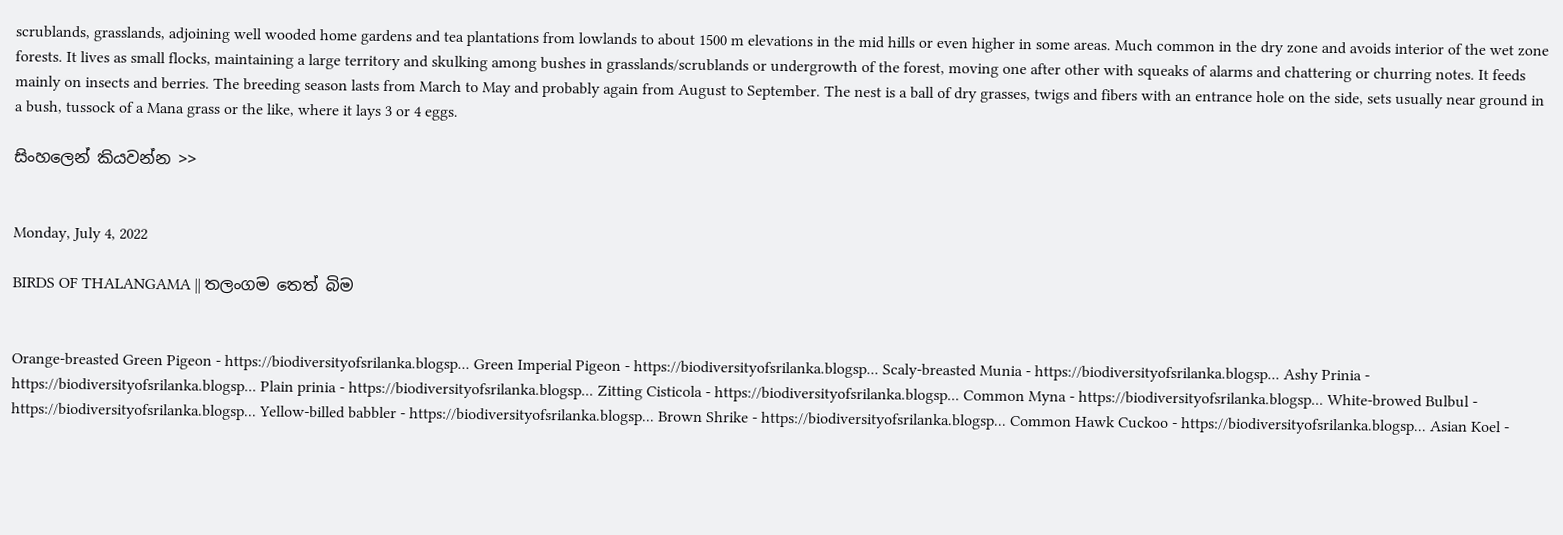scrublands, grasslands, adjoining well wooded home gardens and tea plantations from lowlands to about 1500 m elevations in the mid hills or even higher in some areas. Much common in the dry zone and avoids interior of the wet zone forests. It lives as small flocks, maintaining a large territory and skulking among bushes in grasslands/scrublands or undergrowth of the forest, moving one after other with squeaks of alarms and chattering or churring notes. It feeds mainly on insects and berries. The breeding season lasts from March to May and probably again from August to September. The nest is a ball of dry grasses, twigs and fibers with an entrance hole on the side, sets usually near ground in a bush, tussock of a Mana grass or the like, where it lays 3 or 4 eggs.

සිංහලෙන් කියවන්න >>


Monday, July 4, 2022

BIRDS OF THALANGAMA || තලංගම තෙත් බිම


Orange-breasted Green Pigeon - https://biodiversityofsrilanka.blogsp... Green Imperial Pigeon - https://biodiversityofsrilanka.blogsp... Scaly-breasted Munia - https://biodiversityofsrilanka.blogsp... Ashy Prinia - https://biodiversityofsrilanka.blogsp... Plain prinia - https://biodiversityofsrilanka.blogsp... Zitting Cisticola - https://biodiversityofsrilanka.blogsp... Common Myna - https://biodiversityofsrilanka.blogsp... White-browed Bulbul - https://biodiversityofsrilanka.blogsp... Yellow-billed babbler - https://biodiversityofsrilanka.blogsp... Brown Shrike - https://biodiversityofsrilanka.blogsp... Common Hawk Cuckoo - https://biodiversityofsrilanka.blogsp... Asian Koel -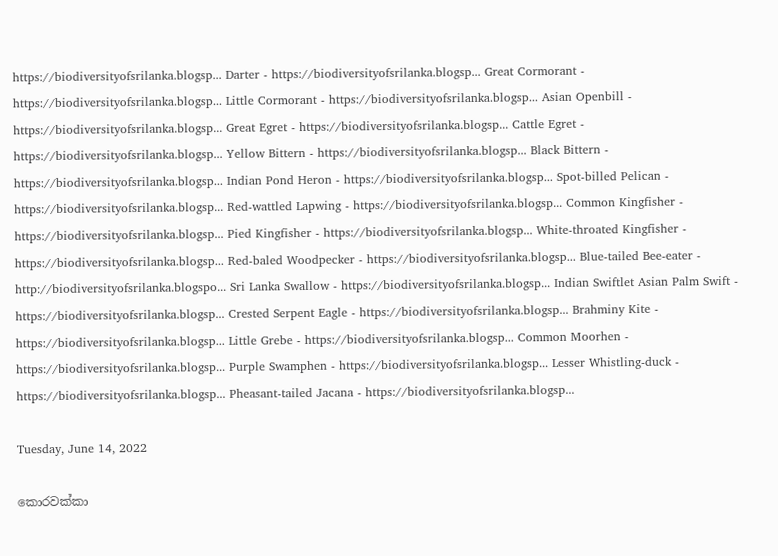https://biodiversityofsrilanka.blogsp... Darter - https://biodiversityofsrilanka.blogsp... Great Cormorant - https://biodiversityofsrilanka.blogsp... Little Cormorant - https://biodiversityofsrilanka.blogsp... Asian Openbill - https://biodiversityofsrilanka.blogsp... Great Egret - https://biodiversityofsrilanka.blogsp... Cattle Egret - https://biodiversityofsrilanka.blogsp... Yellow Bittern - https://biodiversityofsrilanka.blogsp... Black Bittern - https://biodiversityofsrilanka.blogsp... Indian Pond Heron - https://biodiversityofsrilanka.blogsp... Spot-billed Pelican - https://biodiversityofsrilanka.blogsp... Red-wattled Lapwing - https://biodiversityofsrilanka.blogsp... Common Kingfisher - https://biodiversityofsrilanka.blogsp... Pied Kingfisher - https://biodiversityofsrilanka.blogsp... White-throated Kingfisher - https://biodiversityofsrilanka.blogsp... Red-baled Woodpecker - https://biodiversityofsrilanka.blogsp... Blue-tailed Bee-eater - http://biodiversityofsrilanka.blogspo... Sri Lanka Swallow - https://biodiversityofsrilanka.blogsp... Indian Swiftlet Asian Palm Swift - https://biodiversityofsrilanka.blogsp... Crested Serpent Eagle - https://biodiversityofsrilanka.blogsp... Brahminy Kite - https://biodiversityofsrilanka.blogsp... Little Grebe - https://biodiversityofsrilanka.blogsp... Common Moorhen - https://biodiversityofsrilanka.blogsp... Purple Swamphen - https://biodiversityofsrilanka.blogsp... Lesser Whistling-duck - https://biodiversityofsrilanka.blogsp... Pheasant-tailed Jacana - https://biodiversityofsrilanka.blogsp...

Tuesday, June 14, 2022

කොරවක්කා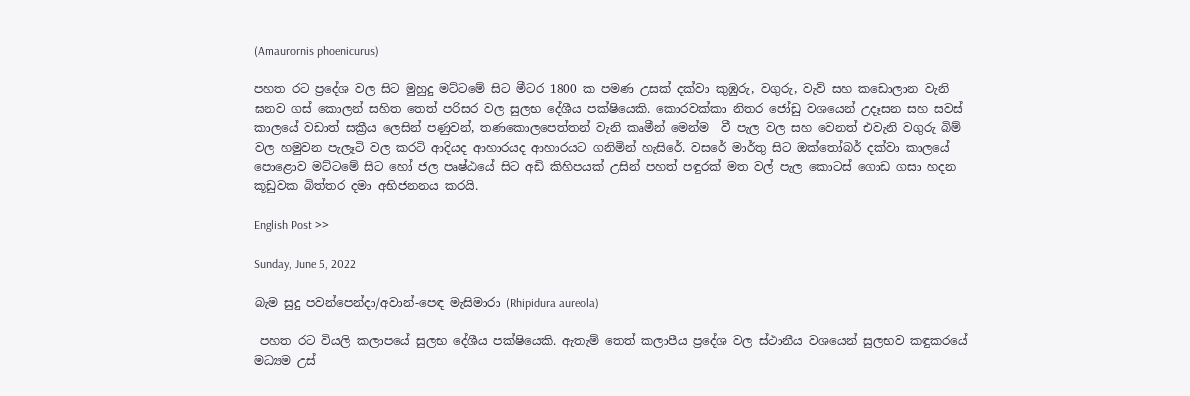(Amaurornis phoenicurus)

පහත රට ප්‍රදේශ වල සිට මුහුදු මට්ටමේ සිට මීටර 1800 ක පමණ උසක් දක්වා කුඹුරු, වගුරු, වැව් සහ කඩොලාන වැනි ඝනව ගස් කොලන් සහිත තෙත් පරිසර වල සුලභ දේශීය පක්ෂියෙකි. කොරවක්කා නිතර ජෝඩු වශයෙන් උදෑසන සහ සවස් කාලයේ වඩාත් සක්‍රීය ලෙසින් පණුවන්, තණකොලපෙත්තන් වැනි කෘමීන් මෙන්ම  වී පැල වල සහ වෙනත් එවැනි වගුරු බිම් වල හමුවන පැලෑටි වල කරටි ආදියද ආහාරයද ආහාරයට ගනිමින් හැසිරේ. වසරේ මාර්තු සිට ඔක්තෝබර් දක්වා කාලයේ පොළොව මට්ටමේ සිට හෝ ජල පෘෂ්ඨයේ සිට අඩි කිහිපයක් උසින් පහත් පඳුරක් මත වල් පැල කොටස් ගොඩ ගසා හදන කූඩුවක බිත්තර දමා අභිජනනය කරයි.

English Post >>

Sunday, June 5, 2022

බැම සුදු පවන්පෙන්දා/අවාන්-පෙඳ මැසිමාරා (Rhipidura aureola)

 පහත රට වියලි කලාපයේ සුලභ දේශීය පක්ෂියෙකි. ඇතැම් තෙත් කලාපීය ප්‍රදේශ වල ස්ථානීය වශයෙන් සුලභව කඳුකරයේ මධ්‍යම උස්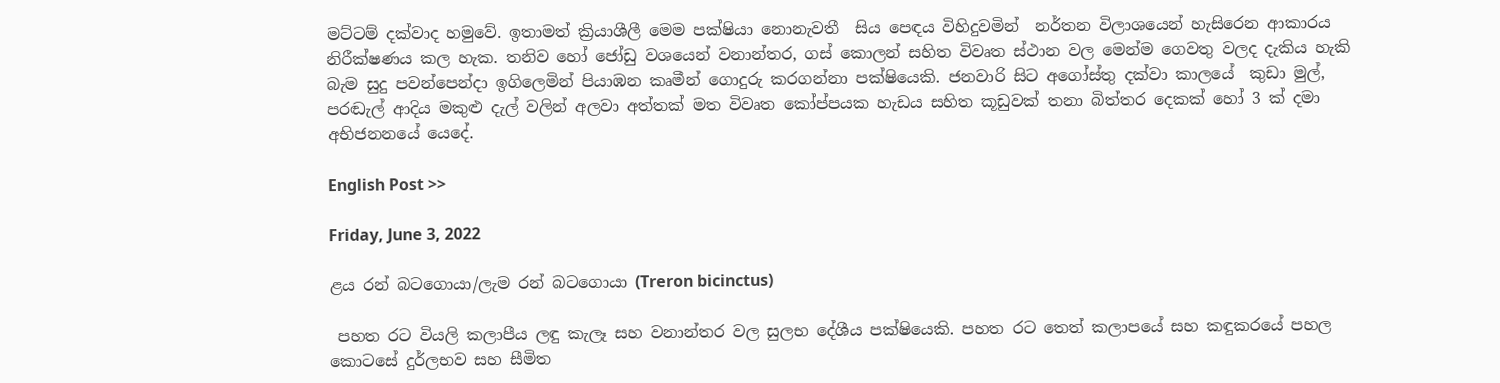මට්ටම් දක්වාද හමුවේ. ඉතාමත් ක්‍රියාශීලී මෙම පක්ෂියා නොනැවතී  සිය පෙඳය විහිදුවමින්  නර්තන විලාශයෙන් හැසිරෙන ආකාරය නිරීක්ෂණය කල හැක. තනිව හෝ ජෝඩු වශයෙන් වනාන්තර, ගස් කොලන් සහිත විවෘත ස්ථාන වල මෙන්ම ගෙවතු වලද දැකිය හැකි බැම සුදු පවන්පෙන්දා ඉගිලෙමින් පියාඹන කෘමීන් ගොදුරු කරගන්නා පක්ෂියෙකි. ජනවාරි සිට අගෝස්තු දක්වා කාලයේ  කුඩා මුල්, පරඬැල් ආදිය මකුළු දැල් වලින් අලවා අත්තක් මත විවෘත කෝප්පයක හැඩය සහිත කූඩුවක් තනා බිත්තර දෙකක් හෝ 3 ක් දමා අභිජනනයේ යෙදේ.

English Post >>

Friday, June 3, 2022

ළය රන් බටගොයා/ලැම රන් බටගොයා (Treron bicinctus)

 පහත රට වියලි කලාපීය ලඳු කැලෑ සහ වනාන්තර වල සුලභ දේශීය පක්ෂියෙකි. පහත රට තෙත් කලාපයේ සහ කඳුකරයේ පහල කොටසේ දුර්ලභව සහ සීමිත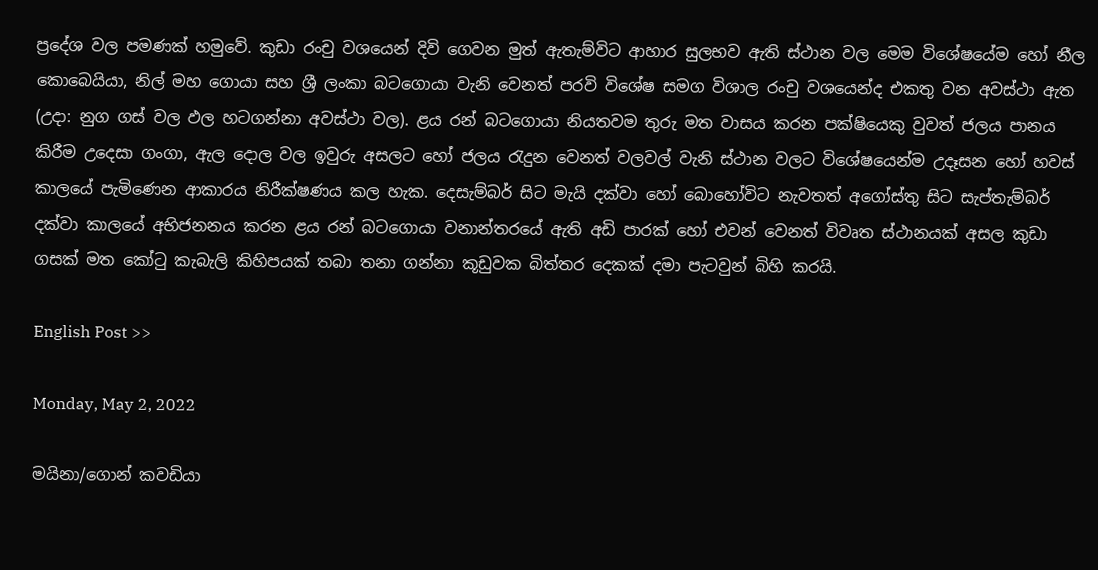ප්‍රදේශ වල පමණක් හමුවේ. කුඩා රංචු වශයෙන් දිවි ගෙවන මුත් ඇතැම්විට ආහාර සුලභව ඇති ස්ථාන වල මෙම විශේෂයේම හෝ නීල කොබෙයියා, නිල් මහ ගොයා සහ ශ්‍රී ලංකා බටගොයා වැනි වෙනත් පරවි විශේෂ සමග විශාල රංචු වශයෙන්ද එකතු වන අවස්ථා ඇත (උදා: නුග ගස් වල ඵල හටගන්නා අවස්ථා වල). ළය රන් බටගොයා නියතවම තුරු මත වාසය කරන පක්ෂියෙකු වුවත් ජලය පානය කිරීම උදෙසා ගංගා, ඇල දොල වල ඉවුරු අසලට හෝ ජලය රැදුන වෙනත් වලවල් වැනි ස්ථාන වලට විශේෂයෙන්ම උදෑසන හෝ හවස් කාලයේ පැමිණෙන ආකාරය නිරීක්ෂණය කල හැක. දෙසැම්බර් සිට මැයි දක්වා හෝ බොහෝවිට නැවතත් අගෝස්තු සිට සැප්තැම්බර් දක්වා කාලයේ අභිජනනය කරන ළය රන් බටගොයා වනාන්තරයේ ඇති අඩි පාරක් හෝ එවන් වෙනත් විවෘත ස්ථානයක් අසල කුඩා ගසක් මත කෝටු කැබැලි කිහිපයක් තබා තනා ගන්නා කූඩුවක බිත්තර දෙකක් දමා පැටවුන් බිහි කරයි.

English Post >>

Monday, May 2, 2022

මයිනා/ගොන් කවඩියා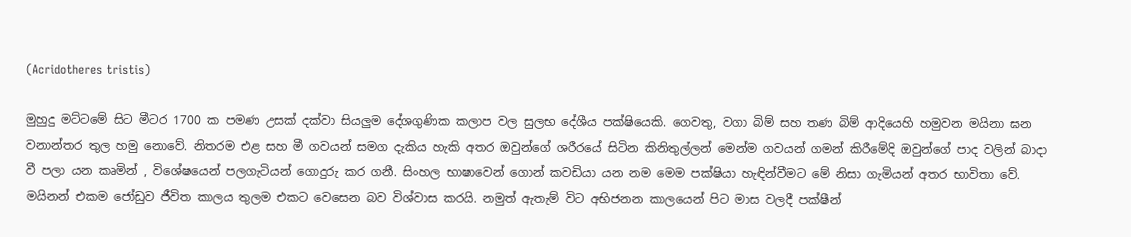(Acridotheres tristis)

මුහුදු මට්ටමේ සිට මීටර 1700 ක පමණ උසක් දක්වා සියලුම දේශගුණික කලාප වල සුලභ දේශීය පක්ෂියෙකි. ගෙවතු, වගා බිම් සහ තණ බිම් ආදියෙහි හමුවන මයිනා ඝන වනාන්තර තුල හමු නොවේ. නිතරම එළ සහ මී ගවයන් සමග දැකිය හැකි අතර ඔවුන්ගේ ශරීරයේ සිටින කිනිතුල්ලන් මෙන්ම ගවයන් ගමන් කිරීමේදි ඔවුන්ගේ පාද වලින් බාදා වී පලා යන කෘමින් , විශේෂයෙන් පලගැටියන් ගොදුරු කර ගනී. සිංහල භාෂාවෙන් ගොන් කවඩියා යන නම මෙම පක්ෂියා හැඳින්වීමට මේ නිසා ගැමියන් අතර භාවිතා වේ. මයිනන් එකම ජෝඩුව ජීවිත කාලය තුලම එකට වෙසෙන බව විශ්වාස කරයි. නමුත් ඇතැම් විට අභිජනන කාලයෙන් පිට මාස වලදී පක්ෂීන්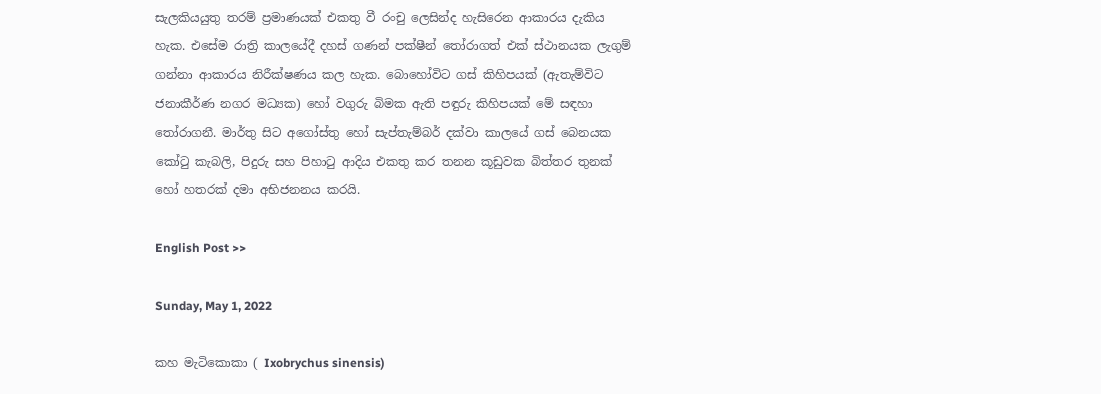සැලකියයුතු තරම් ප්‍රමාණයක් එකතු වී රංචු ලෙසින්ද හැසිරෙන ආකාරය දැකිය හැක. එසේම රාත්‍රි කාලයේදී දහස් ගණන් පක්ෂීන් තෝරාගත් එක් ස්ථානයක ලැගුම් ගන්නා ආකාරය නිරීක්ෂණය කල හැක. බොහෝවිට ගස් කිහිපයක් (ඇතැම්විට ජනාකීර්ණ නගර මධ්‍යක) හෝ වගුරු බිමක ඇති පඳුරු කිහිපයක් මේ සඳහා තෝරාගනී. මාර්තු සිට අගෝස්තු හෝ සැප්තැම්බර් දක්වා කාලයේ ගස් බෙනයක කෝටු කැබලි, පිදුරු සහ පිහාටු ආදිය එකතු කර තනන කූඩුවක බිත්තර තුනක් හෝ හතරක් දමා අභිජනනය කරයි.

English Post >>

Sunday, May 1, 2022

කහ මැටිකොකා ( Ixobrychus sinensis)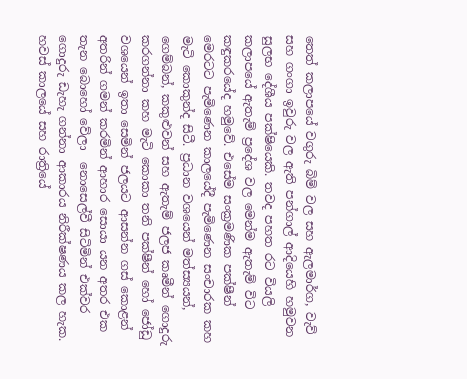තෙත් කලාපයේ වගුරු බිම් වල සහ ඇලමාර්ග, වැව් සහ ගංගා ඉවුරු වල ඇති පන්ගාල් ආදියෙහි හමුවන සුලභ දේශීය පක්ෂියෙකි. තවද පහත රට වියලි කලාපයේ ඇතැම් ප්‍රදේශ වල මෙන්ම ඇතැම් විට කඳුකරයේද හමුවේ. එසේම සංක්‍රමණික පක්ෂීන් මෙරටට පැමිණෙන කාලයේදී පැමිණෙන සංචාරක කහ මැටි කොකුන්ද සිටී. ප්‍රධාන වශයෙන් මත්ස්‍යයන්, ගෙම්බන්, කකුළුවන් සහ ඇතැම් ජලජ කෘමීන් ගොදුරු කරගන්නා කහ මැටි කොකා තනි පක්ෂීන් හෝ ජෝඩු වශයෙන් ඉතා සෙමින් ජලයට ආසන්න ගස් කොළන් අතරින් ගමන් කරමින් ආහාර සොයා යන අතර එක තැන බොහෝ වේලා  නොසෙල්වී සිටිමින් එක්වර ගොදුරු ඩැහැ ගන්නා ආකාරය නිරීක්ෂණය කල හැක. හවස් කාලයේ සහ රාත්‍රියේ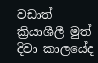වඩාත් ක්‍රියාශීලී මුත් දිවා කාලයේද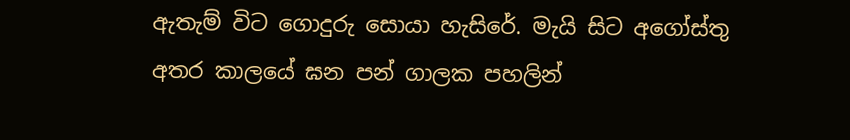ඇතැම් විට ගොදුරු සොයා හැසිරේ. මැයි සිට අගෝස්තු අතර කාලයේ ඝන පන් ගාලක පහලින්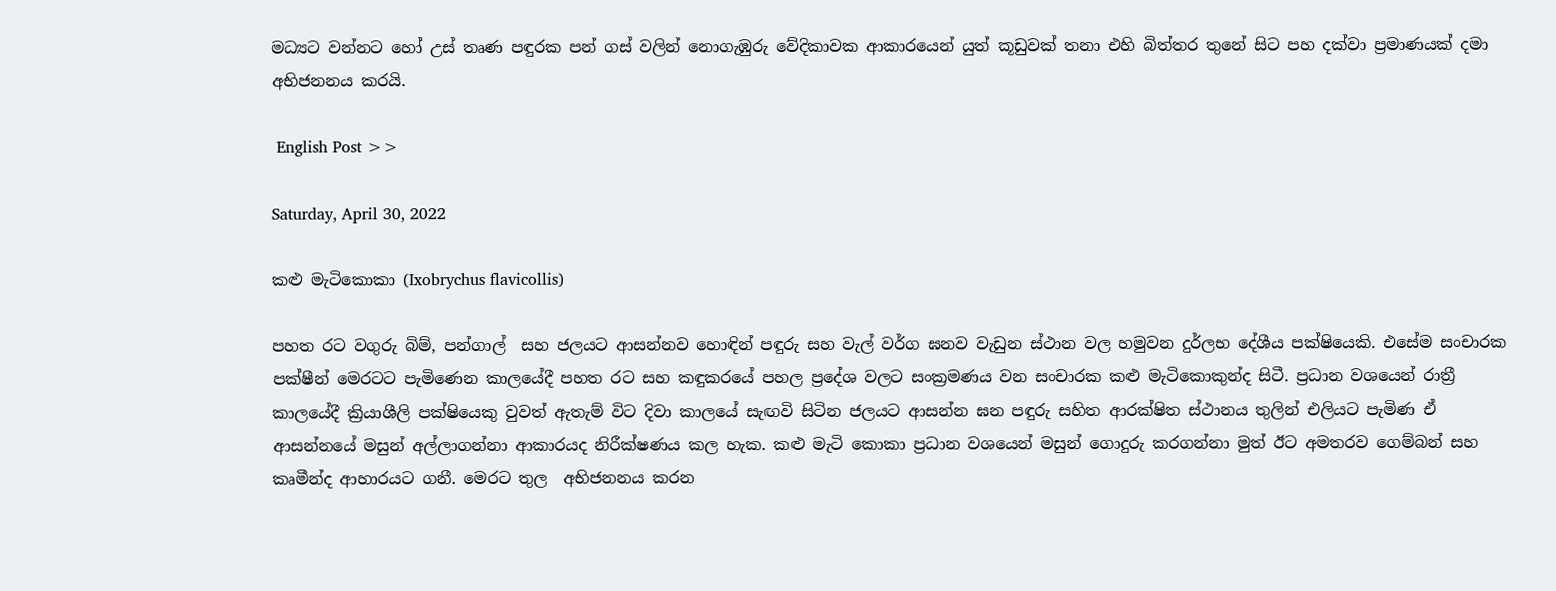මධ්‍යට වන්නට හෝ උස් තෘණ පඳුරක පන් ගස් වලින් නොගැඹුරු වේදිකාවක ආකාරයෙන් යුත් කූඩුවක් තනා එහි බිත්තර තුනේ සිට පහ දක්වා ප්‍රමාණයක් දමා අභිජනනය කරයි.

 English Post >>

Saturday, April 30, 2022

කළු මැටිකොකා (Ixobrychus flavicollis)

පහත රට වගුරු බිම්, පන්ගාල්  සහ ජලයට ආසන්නව හොඳින් පඳුරු සහ වැල් වර්ග ඝනව වැඩුන ස්ථාන වල හමුවන දුර්ලභ දේශීය පක්ෂියෙකි. එසේම සංචාරක පක්ෂීන් මෙරටට පැමිණෙන කාලයේදී පහත රට සහ කඳුකරයේ පහල ප්‍රදේශ වලට සංක්‍රමණය වන සංචාරක කළු මැටිකොකුන්ද සිටී. ප්‍රධාන වශයෙන් රාත්‍රී කාලයේදී ක්‍රියාශීලි පක්ෂියෙකු වුවත් ඇතැම් විට දිවා කාලයේ සැඟවි සිටින ජලයට ආසන්න ඝන පඳුරු සහිත ආරක්ෂිත ස්ථානය තුලින් එලියට පැමිණ ඒ ආසන්නයේ මසුන් අල්ලාගන්නා ආකාරයද නිරීක්ෂණය කල හැක. කළු මැටි කොකා ප්‍රධාන වශයෙන් මසුන් ගොදුරු කරගන්නා මුත් ඊට අමතරව ගෙම්බන් සහ කෘමීන්ද ආහාරයට ගනී. මෙරට තුල  අභිජනනය කරන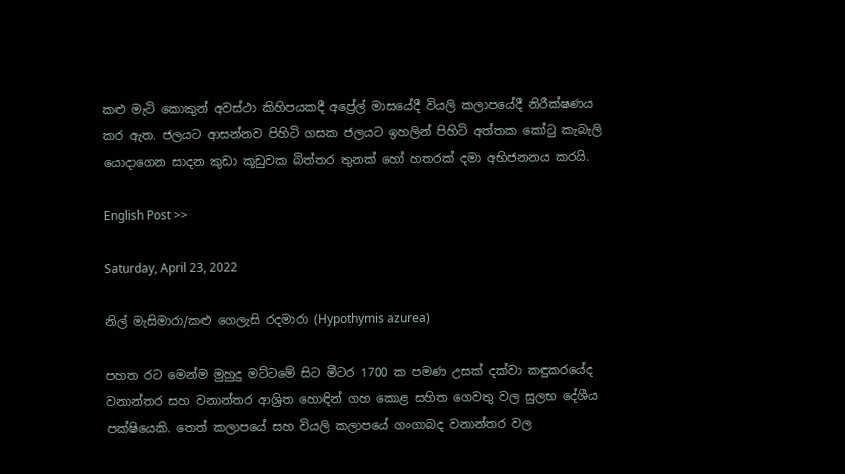කළු මැටි කොකුන් අවස්ථා කිහිපයකදී අප්‍රේල් මාසයේදී වියලි කලාපයේදී නිරීක්ෂණය කර ඇත. ජලයට ආසන්නව පිහිටි ගසක ජලයට ඉහලින් පිහිටි අත්තක කෝටු කැබැලි යොදාගෙන සාදන කුඩා කූඩුවක බිත්තර තුනක් හෝ හතරක් දමා අභිජනනය කරයි.

English Post >>

Saturday, April 23, 2022

නිල් මැසිමාරා/කළු ගෙලැසි රදමාරා (Hypothymis azurea)

පහත රට මෙන්ම මුහුදු මට්ටමේ සිට මීටර 1700 ක පමණ උසක් දක්වා කඳුකරයේද වනාන්තර සහ වනාන්තර ආශ්‍රිත හොඳින් ගහ කොළ සහිත ගෙවතු වල සුලභ දේශීය පක්ෂියෙකි. තෙත් කලාපයේ සහ වියලි කලාපයේ ගංගාබද වනාන්තර වල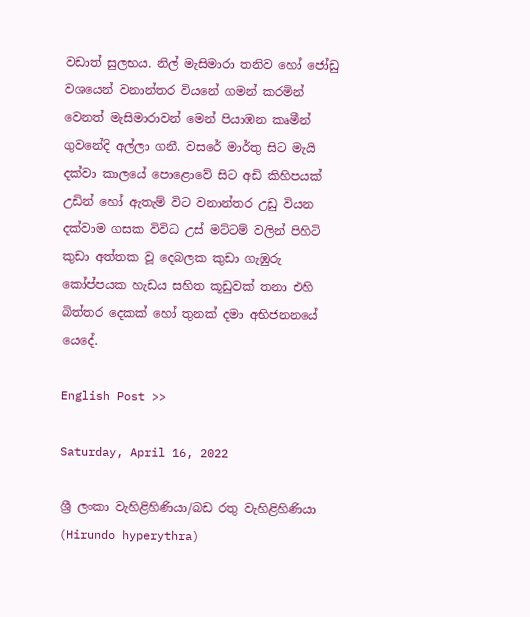වඩාත් සුලභය. නිල් මැසිමාරා තනිව හෝ ජෝඩු වශයෙන් වනාන්තර වියනේ ගමන් කරමින් වෙනත් මැසිමාරාවන් මෙන් පියාඹන කෘමීන් ගුවනේදි අල්ලා ගනී. වසරේ මාර්තු සිට මැයි දක්වා කාලයේ පොළොවේ සිට අඩි කිහිපයක් උඩින් හෝ ඇතැම් විට වනාන්තර උඩු වියන දක්වාම ගසක විවිධ උස් මට්ටම් වලින් පිහිටි කුඩා අත්තක වූ දෙබලක කුඩා ගැඹුරු කෝප්පයක හැඩය සහිත කූඩුවක් තනා එහි බිත්තර දෙකක් හෝ තුනක් දමා අභිජනනයේ යෙදේ.

English Post >>

Saturday, April 16, 2022

ශ්‍රී ලංකා වැහිළිහිණියා/බඩ රතු වැහිළිහිණියා (Hirundo hyperythra)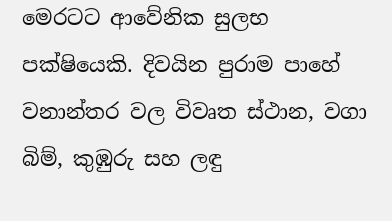මෙරටට ආවේනික සුලභ පක්ෂියෙකි. දිවයින පුරාම පාහේ වනාන්තර වල විවෘත ස්ථාන, වගා බිම්, කුඹුරු සහ ලඳු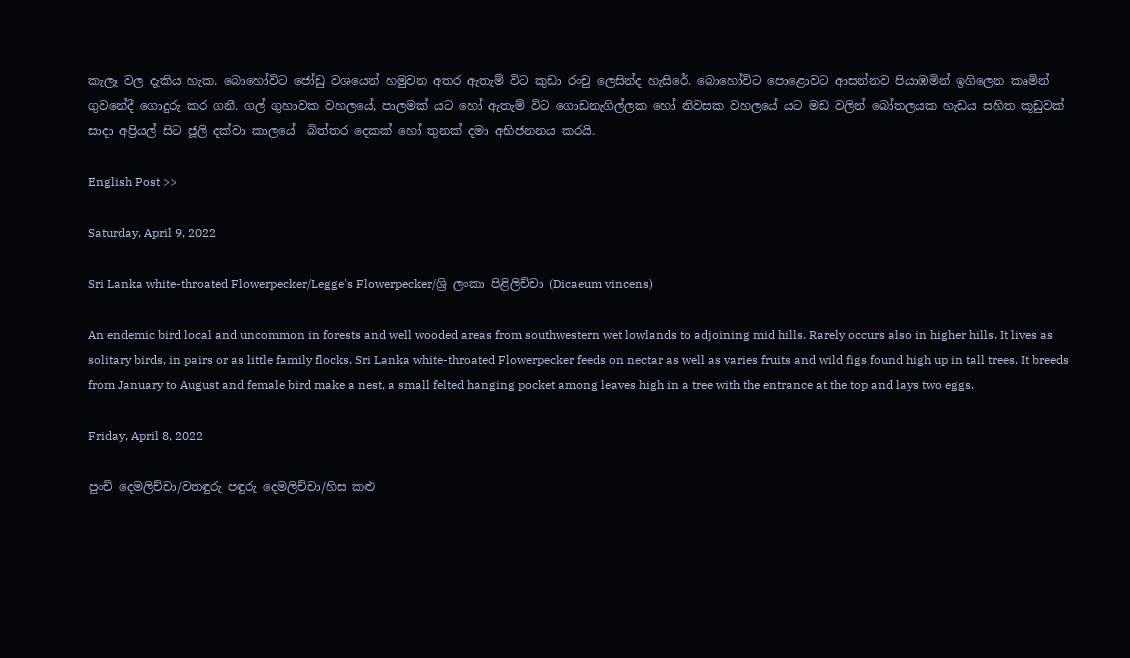කැලෑ වල දැකිය හැක. බොහෝවිට ජෝඩු වශයෙන් හමුවන අතර ඇතැම් විට කුඩා රංචු ලෙසින්ද හැසිරේ. බොහෝවිට පොළොවට ආසන්නව පියාඹමින් ඉගිලෙන කෘමින් ගුවනේදී ගොදුරු කර ගනී. ගල් ගුහාවක වහලයේ, පාලමක් යට හෝ ඇතැම් විට ගොඩනැගිල්ලක හෝ නිවසක වහලයේ යට මඩ වලින් බෝතලයක හැඩය සහිත කූඩුවක් සාදා අප්‍රියල් සිට ජූලි දක්වා කාලයේ  බිත්තර දෙකක් හෝ තුනක් දමා අභිජනනය කරයි.

English Post >>

Saturday, April 9, 2022

Sri Lanka white-throated Flowerpecker/Legge's Flowerpecker/ශ්‍රි ලංකා පිළිලිච්චා (Dicaeum vincens)

An endemic bird local and uncommon in forests and well wooded areas from southwestern wet lowlands to adjoining mid hills. Rarely occurs also in higher hills. It lives as solitary birds, in pairs or as little family flocks. Sri Lanka white-throated Flowerpecker feeds on nectar as well as varies fruits and wild figs found high up in tall trees. It breeds from January to August and female bird make a nest, a small felted hanging pocket among leaves high in a tree with the entrance at the top and lays two eggs.

Friday, April 8, 2022

පුංචි දෙමලිච්චා/වතඳුරු පඳුරු දෙමලිච්චා/හිස කළු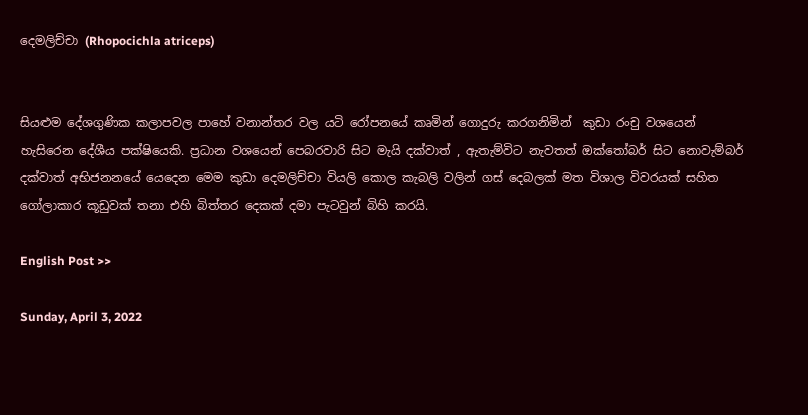දෙමලිච්චා (Rhopocichla atriceps)


සියළුම දේශගුණික කලාපවල පාහේ වනාන්තර වල යටි රෝපනයේ කෘමින් ගොදුරු කරගනිමින්  කුඩා රංචු වශයෙන් හැසිරෙන දේශීය පක්ෂියෙකි. ප්‍රධාන වශයෙන් පෙබරවාරි සිට මැයි දක්වාත් , ඇතැම්විට නැවතත් ඔක්තෝබර් සිට නොවැම්බර් දක්වාත් අභිජනනයේ යෙදෙන මෙම කුඩා දෙමලිච්චා වියලි කොල කැබලි වලින් ගස් දෙබලක් මත විශාල විවරයක් සහිත ගෝලාකාර කූඩුවක් තනා එහි බිත්තර දෙකක් දමා පැටවුන් බිහි කරයි.

English Post >>

Sunday, April 3, 2022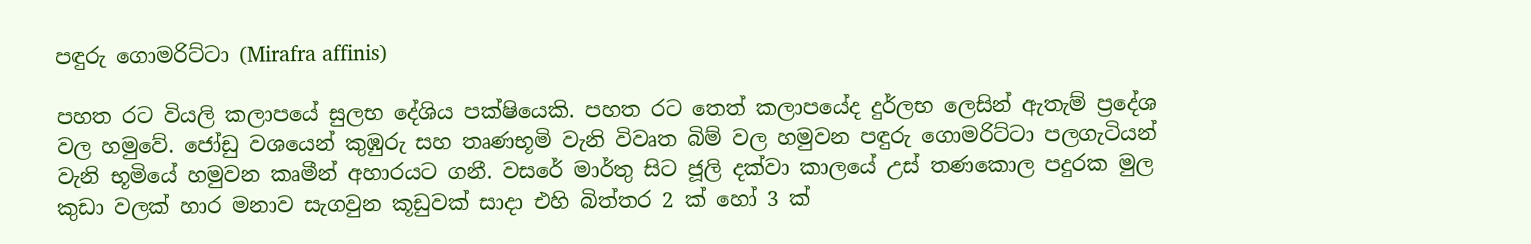පඳුරු ගොමරිට්ටා (Mirafra affinis)

පහත රට වියලි කලාපයේ සුලභ දේශිය පක්ෂියෙකි. පහත රට තෙත් කලාපයේද දුර්ලභ ලෙසින් ඇතැම් ප්‍රදේශ වල හමුවේ. ජෝඩු වශයෙන් කුඹුරු සහ තෘණභූමි වැනි විවෘත බිම් වල හමුවන පඳුරු ගොමරිට්ටා පලගැටියන් වැනි භූමියේ හමුවන කෘමීන් අහාරයට ගනී. වසරේ මාර්තු සිට ජූලි දක්වා කාලයේ උස් තණකොල පදුරක මුල කුඩා වලක් හාර මනාව සැගවුන කූඩුවක් සාදා එහි බිත්තර 2 ක් හෝ 3 ක්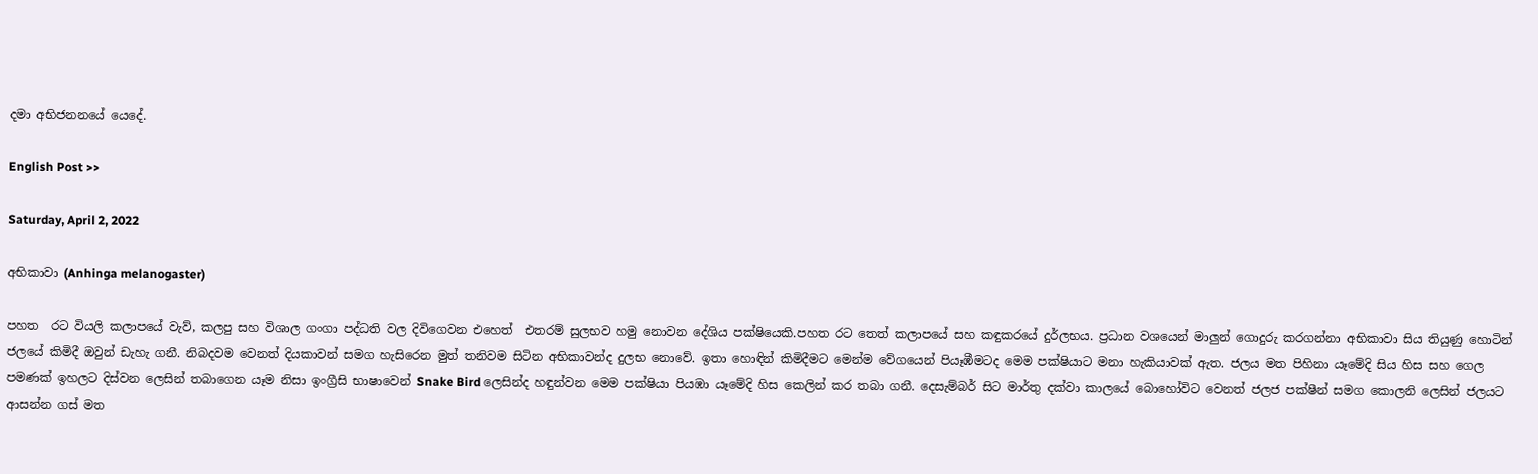දමා අභිජනනයේ යෙදේ.

English Post >>

Saturday, April 2, 2022

අභිකාවා (Anhinga melanogaster)

පහත  රට වියලි කලාපයේ වැව්, කලපු සහ විශාල ගංගා පද්ධති වල දිවිගෙවන එහෙත්  එතරම් සුලභව හමු නොවන දේශිය පක්ෂියෙකි.පහත රට තෙත් කලාපයේ සහ කඳුකරයේ දුර්ලභය. ප්‍රධාන වශයෙන් මාලුන් ගොදුරු කරගන්නා අභිකාවා සිය තියුණු හොටින් ජලයේ කිමිදී ඔවුන් ඩැහැ ගනී. නිබදවම වෙනත් දියකාවන් සමග හැසිරෙන මුත් තනිවම සිටින අභිකාවන්ද දුලභ නොවේ. ඉතා හොඳින් කිමිදීමට මෙන්ම වේගයෙන් පියෑඹීමටද මෙම පක්ෂියාට මනා හැකියාවක් ඇත. ජලය මත පිහිනා යෑමේදි සිය හිස සහ ගෙල පමණක් ඉහලට දිස්වන ලෙසින් තබාගෙන යෑම නිසා ඉංග්‍රීසි භාෂාවෙන් Snake Bird ලෙසින්ද හඳුන්වන මෙම පක්ෂියා පියඹා යෑමේදි හිස කෙලින් කර තබා ගනී. දෙසැම්බර් සිට මාර්තු දක්වා කාලයේ බොහෝවිට වෙනත් ජලජ පක්ෂීන් සමග කොලනි ලෙසින් ජලයට ආසන්න ගස් මත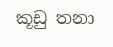කූඩු තනා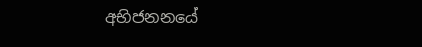අභිජනනයේ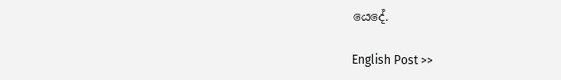යෙදේ.

English Post >>